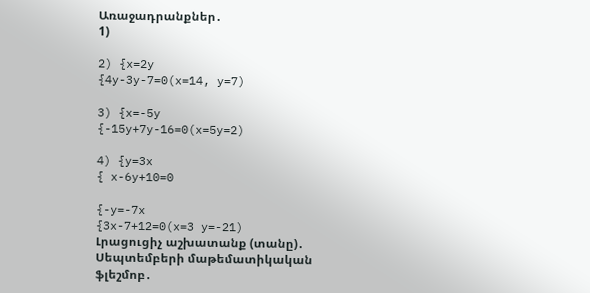Առաջադրանքներ․
1)

2) {x=2y
{4y-3y-7=0(x=14, y=7)

3) {x=-5y
{-15y+7y-16=0(x=5y=2)

4) {y=3x
{ x-6y+10=0

{-y=-7x
{3x-7+12=0(x=3 y=-21)
Լրացուցիչ աշխատանք (տանը)․
Սեպտեմբերի մաթեմատիկական ֆլեշմոբ․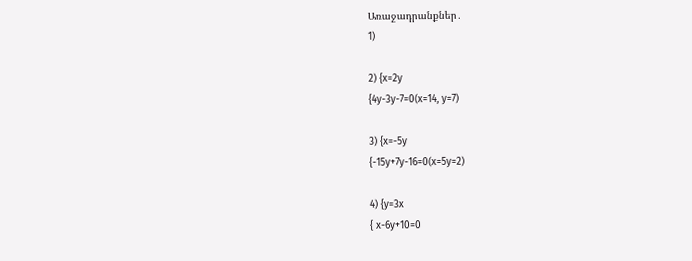Առաջադրանքներ․
1)

2) {x=2y
{4y-3y-7=0(x=14, y=7)

3) {x=-5y
{-15y+7y-16=0(x=5y=2)

4) {y=3x
{ x-6y+10=0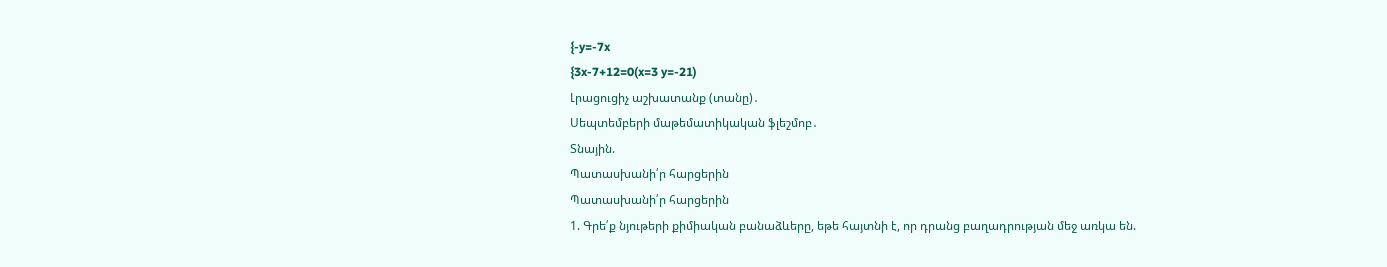{-y=-7x
{3x-7+12=0(x=3 y=-21)
Լրացուցիչ աշխատանք (տանը)․
Սեպտեմբերի մաթեմատիկական ֆլեշմոբ․
Տնային.
Պատասխանի՛ր հարցերին
Պատասխանի՛ր հարցերին
1. Գրե՛ք նյութերի քիմիական բանաձևերը, եթե հայտնի է, որ դրանց բաղադրության մեջ առկա են.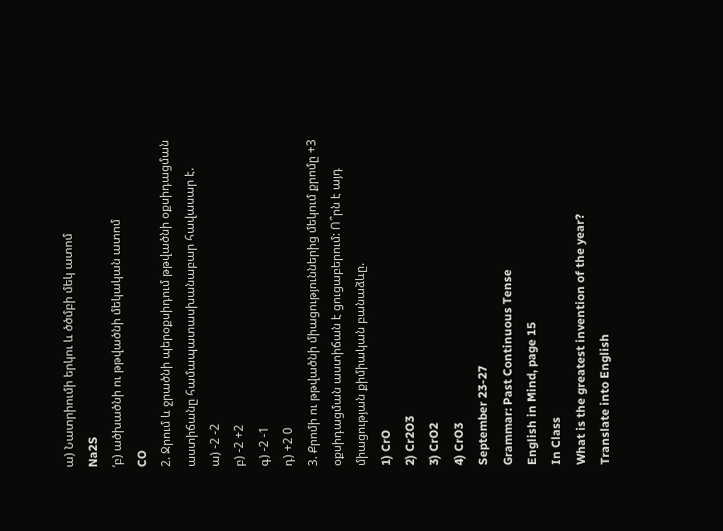ա) Նատրիումի երկու և ծծմբի մեկ ատոմ
Na2S
‘բ) ածխածնի ու թթվածնի մեկական ատոմ
CO
2. Ջրում և ջրածնի պերօքսիդում թթվածնի օքսիդացման աստիճանը համապատասխանաբար հավասար է.
ա) -2 -2
բ) -2 +2
գ) -2 -1
դ) +2 0
3. Քրոմի ու թթվածնի միացություններից մեկում քրոմը +3 օքսիդացման աստիճան է ցուցաբերում: Ո՞րն է այդ միացության քիմիական բանաձևը.
1) CrO
2) Cr2O3
3) CrO2
4) CrO3
September 23-27
Grammar: Past Continuous Tense
English in Mind, page 15
In Class
What is the greatest invention of the year?
Translate into English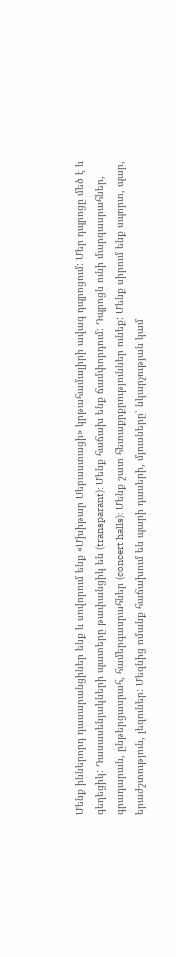Մենք իններորդ դասարանցիներ ենք և սովորում ենք «Մխիթար Սեբաստացի» կրթահամալիրի ավագ դպրոցում: Մեր դպրոցը մեծ է և գեղեցիկ: Դասասենյակների պատերը թափանցիկ են (transparant): Մենք հաճախ ենք ճամփորդում: Դպրոցն ունի մարզասրահներ, գրադարան, ընթերցասրահ, համերգասրահներ (concert halls): Մենք շատ հետաքրքրություններ ունեք: Մենք սիրում ենք սպորտ, պար, երաժշտություն, լեզուներ: Մեզնից ոմանք հաճախում են պարի դասերի, մյուսները՝ նկարչության կամ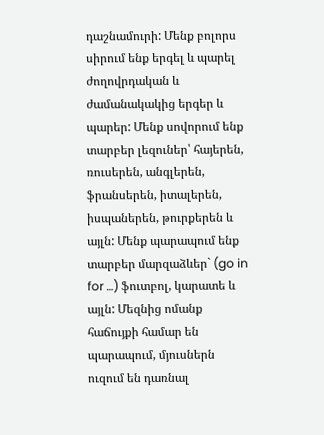դաշնամուրի: Մենք բոլորս սիրում ենք երգել և պարել ժողովրդական և ժամանակակից երգեր և պարեր: Մենք սովորում ենք տարբեր լեզուներ՝ հայերեն, ռուսերեն, անգլերեն, ֆրանսերեն, իտալերեն, իսպաներեն, թուրքերեն և այլն: Մենք պարապում ենք տարբեր մարզաձևեր` (go in for …) ֆուտբոլ, կարատե և այլն: Մեզնից ոմանք հաճույքի համար են պարապում, մյուսներն ուզում են դառնալ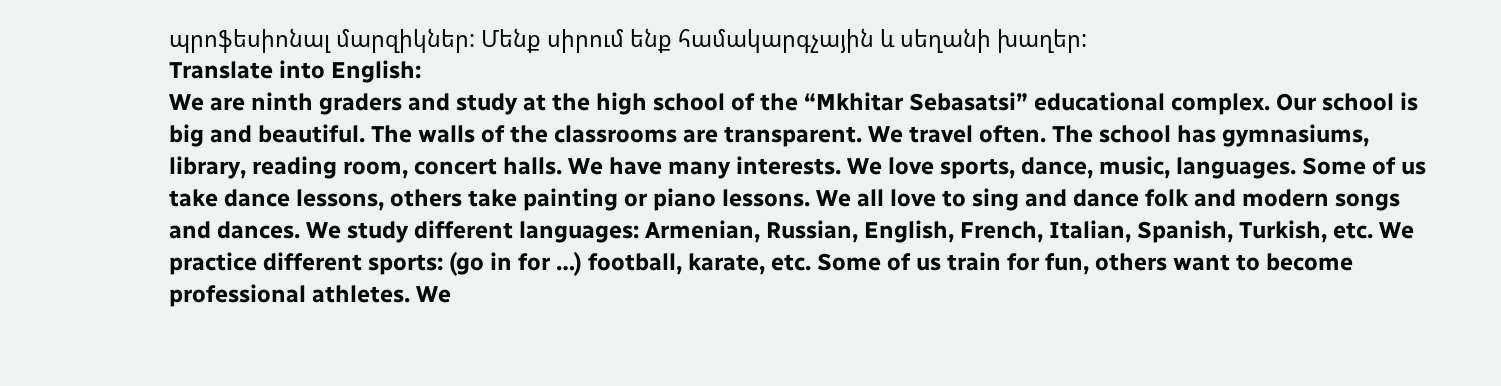պրոֆեսիոնալ մարզիկներ: Մենք սիրում ենք համակարգչային և սեղանի խաղեր:
Translate into English:
We are ninth graders and study at the high school of the “Mkhitar Sebasatsi” educational complex. Our school is big and beautiful. The walls of the classrooms are transparent. We travel often. The school has gymnasiums, library, reading room, concert halls. We have many interests. We love sports, dance, music, languages. Some of us take dance lessons, others take painting or piano lessons. We all love to sing and dance folk and modern songs and dances. We study different languages: Armenian, Russian, English, French, Italian, Spanish, Turkish, etc. We practice different sports: (go in for …) football, karate, etc. Some of us train for fun, others want to become professional athletes. We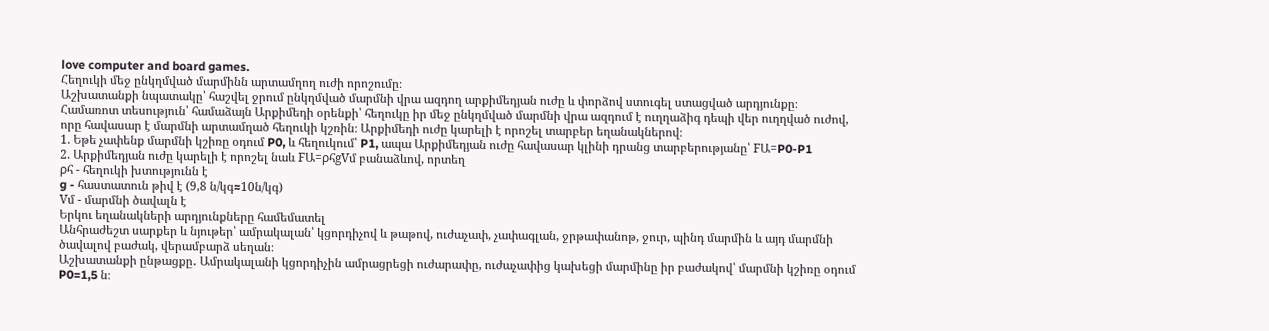love computer and board games.
Հեղուկի մեջ ընկղմված մարմինն արտամղող ուժի որոշումը։
Աշխատանքի նպատակը՝ հաշվել ջրում ընկղմված մարմնի վրա ազդող արքիմեդյան ուժը և փորձով ստուգել ստացված արդյունքը։
Համառոտ տեսություն՝ համաձայն Արքիմեդի օրենքի՝ հեղուկը իր մեջ ընկղմված մարմնի վրա ազդում է ուղղաձիգ դեպի վեր ուղղված ուժով, որը հավասար է մարմնի արտամղած հեղուկի կշռին։ Արքիմեդի ուժը կարելի է որոշել տարբեր եղանակներով։
1. Եթե չափենք մարմնի կշիռը օդում P0, և հեղուկում՝ P1, ապա Արքիմեդյան ուժը հավասար կլինի դրանց տարբերությանը՝ FԱ=P0-P1
2. Արքիմեդյան ուժը կարելի է որոշել նաև FԱ=ρհgVմ բանաձևով, որտեղ
ρհ - հեղուկի խտությունն է
g - հաստատուն թիվ է (9,8 ն/կգ≈10ն/կգ)
Vմ - մարմնի ծավալն է
Երկու եղանակների արդյունքները համեմատել
Անհրաժեշտ սարքեր և նյութեր՝ ամրակալան՝ կցորդիչով և թաթով, ուժաչափ, չափագլան, ջրթափանոթ, ջուր, պինդ մարմին և այդ մարմնի ծավալով բաժակ, վերամբարձ սեղան։
Աշխատանքի ընթացքը․ Ամրակալանի կցորդիչին ամրացրեցի ուժարափը, ուժաչափից կախեցի մարմինը իր բաժակով՝ մարմնի կշիռը օդում P0=1,5 ն։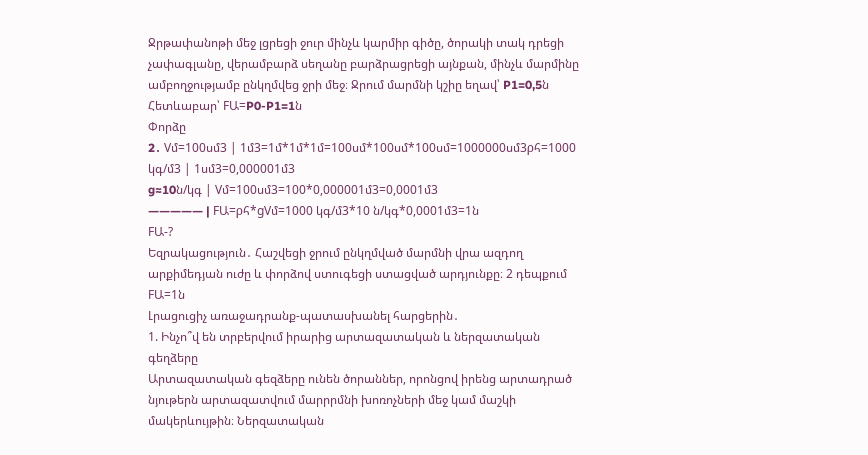Ջրթափանոթի մեջ լցրեցի ջուր մինչև կարմիր գիծը, ծորակի տակ դրեցի չափագլանը, վերամբարձ սեղանը բարձրացրեցի այնքան, մինչև մարմինը ամբողջությամբ ընկղմվեց ջրի մեջ։ Ջրում մարմնի կշիը եղավ՝ P1=0,5ն
Հետևաբար՝ FԱ=P0-P1=1ն
Փորձը
2․ Vմ=100սմ3 | 1մ3=1մ*1մ*1մ=100սմ*100սմ*100սմ=1000000սմ3ρհ=1000 կգ/մ3 | 1սմ3=0,000001մ3
g≈10ն/կգ | Vմ=100սմ3=100*0,000001մ3=0,0001մ3
————— | FԱ=ρհ*gVմ=1000 կգ/մ3*10 ն/կգ*0,0001մ3=1ն
FԱ-?
Եզրակացություն․ Հաշվեցի ջրում ընկղմված մարմնի վրա ազդող արքիմեդյան ուժը և փորձով ստուգեցի ստացված արդյունքը։ 2 դեպքում FԱ=1ն
Լրացուցիչ առաջադրանք-պատասխանել հարցերին․
1. Ինչո՞վ են տրբերվում իրարից արտազատական և ներզատական գեղձերը
Արտազատական գեզձերը ունեն ծորաններ, որոնցով իրենց արտադրած նյութերն արտազատվում մարրրմնի խոռոչների մեջ կամ մաշկի մակերևույթին։ Ներզատական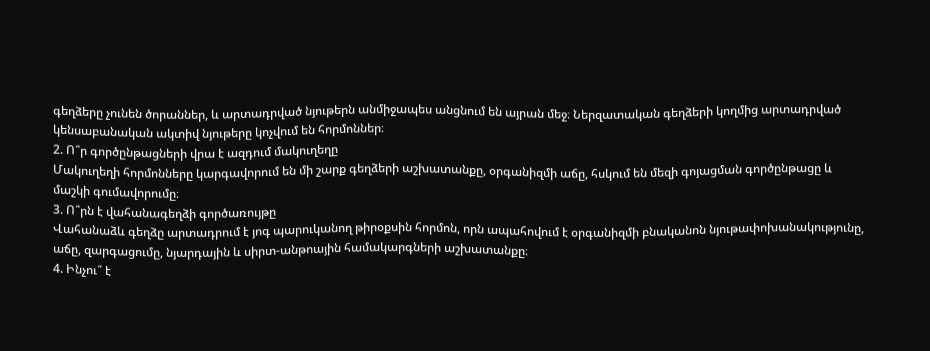գեղձերը չունեն ծորաններ, և արտադրված նյութերն անմիջապես անցնում են այրան մեջ։ Ներզատական գեղձերի կողմից արտադրված կենսաբանական ակտիվ նյութերը կոչվում են հորմոններ։
2. Ո՞ր գործընթացների վրա է ազդում մակուղեղը
Մակուղեղի հորմոնները կարգավորում են մի շարք գեղձերի աշխատանքը, օրգանիզմի աճը, հսկում են մեզի գոյացման գործընթացը և մաշկի գումավորումը։
3. Ո՞րն է վահանագեղձի գործառույթը
Վահանաձև գեղձը արտադրում է յոգ պարուկանող թիրօքսին հորմոն, որն ապահովում է օրգանիզմի բնականոն նյութափոխանակությունը, աճը, զարգացումը, նյարդային և սիրտ-անթոային համակարգների աշխատանքը։
4. Ինչու՞ է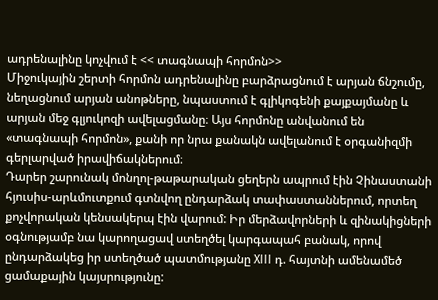ադրենալինը կոչվում է << տագնապի հորմոն>>
Միջուկային շերտի հորմոն ադրենալինը բարձրացնում է արյան ճնշումը, նեղացնում արյան անոթները, նպաստում է գլիկոգենի քայքայմանը և արյան մեջ գլյուկոզի ավելացմանը։ Այս հորմոնը անվանում են «տագնապի հորմոն», քանի որ նրա քանակն ավելանում է օրգանիզմի գերլարված իրավիճակներում։
Դարեր շարունակ մոնղոլ-թաթարական ցեղերն ապրում էին Չինաստանի հյուսիս-արևմուտքում գտնվող ընդարձակ տափաստաններում, որտեղ քոչվորական կենսակերպ էին վարում: Իր մերձավորների և զինակիցների օգնությամբ նա կարողացավ ստեղծել կարգապահ բանակ, որով ընդարձակեց իր ստեղծած պատմությանը XIII դ. հայտնի ամենամեծ ցամաքային կայսրությունը: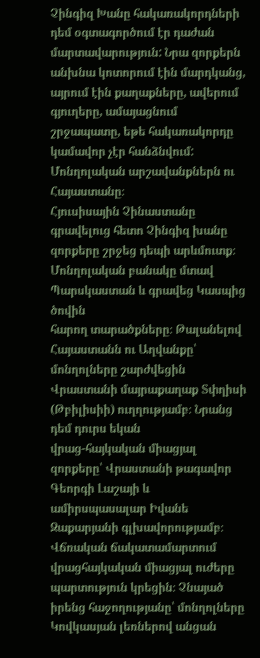Չինգիզ Խանը հակառակորդների դեմ օգտագործում էր դաժան մարտավարություն: Նրա զորքերն անխնա կոտորում էին մարդկանց, այրում էին քաղաքները, ավերում գյուղերը, ամայացնում շրջապատը, եթե հակառակորդը կամավոր չէր հանձնվում:
Մոնղոլական արշավանքներն ու Հայաստանը։
Հյուսիսային Չինաստանը գրավելուց հետո Չինգիզ խանը զորքերը շրջեց դեպի արևմուտք։ Մոնղոլական բանակը մտավ Պարսկաստան և գրավեց Կասպից ծովին
հարող տարածքները։ Թալանելով Հայաստանն ու Աղվանքը՝ մոնղոլները շարժվեցին Վրաստանի մայրաքաղաք Տփղիսի (Թբիլիսիի) ուղղությամբ։ Նրանց դեմ դուրս եկան
վրաց-հայկական միացյալ զորքերը՝ Վրաստանի թագավոր Գեորգի Լաշայի և ամիրսպասալար Իվանե Զաքարյանի գլխավորությամբ։ Վճռական ճակատամարտում վրացհայկական միացյալ ուժերը պարտություն կրեցին։ Չնայած իրենց հաջողությանը՝ մոնղոլները Կովկասյան լեռներով անցան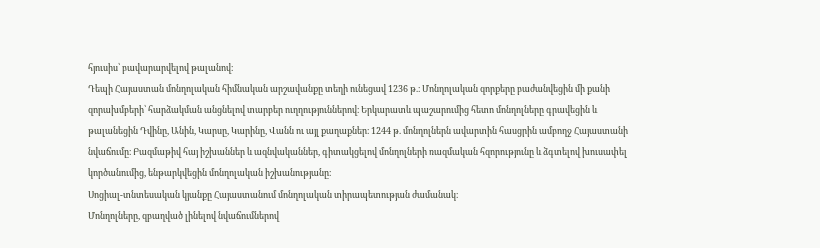հյուսիս՝ բավարարվելով թալանով։
Դեպի Հայաստան մոնղոլական հիմնական արշավանքը տեղի ունեցավ 1236 թ.։ Մոնղոլական զորքերը բաժանվեցին մի քանի զորախմբերի՝ հարձակման անցնելով տարբեր ուղղություններով։ Երկարատև պաշարումից հետո մոնղոլները գրավեցին և թալանեցին Դվինը, Անին, Կարսը, Կարինը, Վանն ու այլ քաղաքներ։ 1244 թ. մոնղոլներն ավարտին հասցրին ամբողջ Հայաստանի նվաճումը։ Բազմաթիվ հայ իշխաններ և ազնվականներ, գիտակցելով մոնղոլների ռազմական հզորությունը և ձգտելով խուսափել կործանումից, ենթարկվեցին մոնղոլական իշխանությանը։
Սոցիալ-տնտեսական կյանքը Հայաստանում մոնղոլական տիրապետության ժամանակ։
Մոնղոլները, զբաղված լինելով նվաճումներով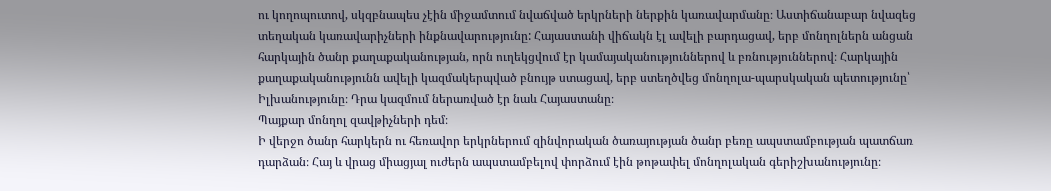ու կողոպուտով, սկզբնապես չէին միջամտում նվաճված երկրների ներքին կառավարմանը։ Աստիճանաբար նվազեց տեղական կառավարիչների ինքնավարությունը: Հայաստանի վիճակն էլ ավելի բարդացավ, երբ մոնղոլներն անցան հարկային ծանր քաղաքականության, որն ուղեկցվում էր կամայականություններով և բռնություններով։ Հարկային քաղաքականությունն ավելի կազմակերպված բնույթ ստացավ, երբ ստեղծվեց մոնղոլա-պարսկական պետությունը՝ Իլխանությունը։ Դրա կազմում ներառված էր նաև Հայաստանը։
Պայքար մոնղոլ զավթիչների դեմ։
Ի վերջո ծանր հարկերն ու հեռավոր երկրներում զինվորական ծառայության ծանր բեռը ապստամբության պատճառ դարձան։ Հայ և վրաց միացյալ ուժերն ապստամբելով փորձում էին թոթափել մոնղոլական գերիշխանությունը։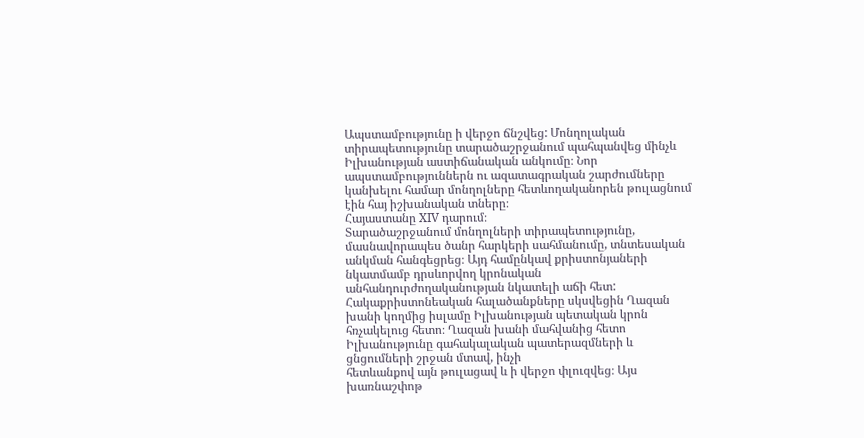Ապստամբությունը ի վերջո ճնշվեց: Մոնղոլական տիրապետությունը տարածաշրջանում պահպանվեց մինչև Իլխանության աստիճանական անկումը։ Նոր ապստամբություններն ու ազատագրական շարժումները կանխելու համար մոնղոլները հետևողականորեն թուլացնում էին հայ իշխանական տները։
Հայաստանը XIV դարում։
Տարածաշրջանում մոնղոլների տիրապետությունը, մասնավորապես ծանր հարկերի սահմանումը, տնտեսական անկման հանգեցրեց։ Այդ համընկավ քրիստոնյաների նկատմամբ դրսևորվող կրոնական անհանդուրժողականության նկատելի աճի հետ: Հակաքրիստոնեական հալածանքները սկսվեցին Ղազան խանի կողմից իսլամը Իլխանության պետական կրոն հռչակելուց հետո։ Ղազան խանի մահվանից հետո Իլխանությունը գահակալական պատերազմների և ցնցումների շրջան մտավ, ինչի
հետևանքով այն թուլացավ և ի վերջո փլուզվեց։ Այս խառնաշփոթ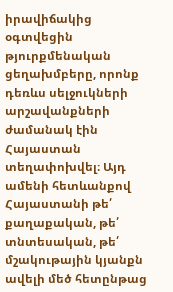իրավիճակից օգտվեցին թյուրքմենական ցեղախմբերը, որոնք դեռևս սելջուկների արշավանքների ժամանակ էին Հայաստան տեղափոխվել։ Այդ ամենի հետևանքով Հայաստանի թե՛ քաղաքական, թե՛ տնտեսական, թե՛ մշակութային կյանքն ավելի մեծ հետընթաց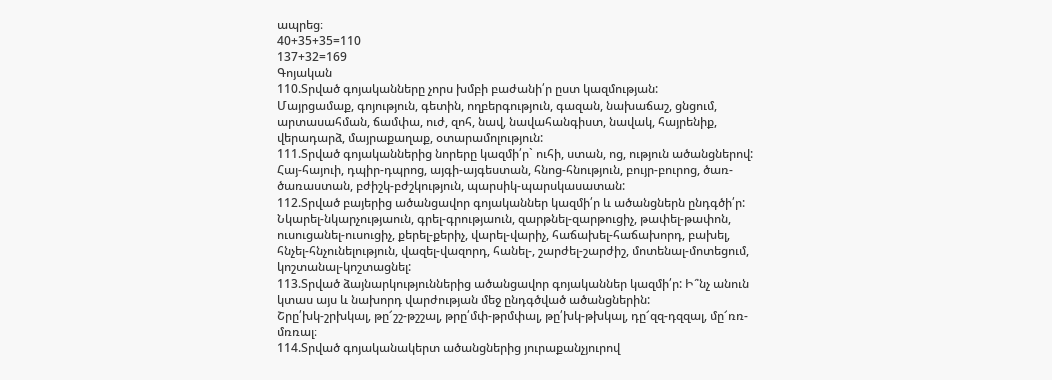ապրեց։
40+35+35=110
137+32=169
Գոյական
110.Տրված գոյականները չորս խմբի բաժանի՛ր ըստ կազմության:
Մայրցամաք, գոյություն, գետին, ողբերգություն, գազան, նախաճաշ, ցնցում, արտասահման, ճամփա, ուժ, զոհ, նավ, նավահանգիստ, նավակ, հայրենիք, վերադարձ, մայրաքաղաք, օտարամոլություն:
111.Տրված գոյականներից նորերը կազմի՛ր` ուհի, ստան, ոց, ություն ածանցներով:
Հայ-հայուի, դպիր-դպրոց, այգի-այգեստան, հնոց-հնություն, բույր-բուրոց, ծառ-ծառաստան, բժիշկ-բժշկություն, պարսիկ-պարսկասատան:
112.Տրված բայերից ածանցավոր գոյականներ կազմի՛ր և ածանցներն ընդգծի՛ր:
Նկարել-նկարչությաուն, գրել-գրությաուն, զարթնել-զարթուցիչ, թափել-թափոն, ուսուցանել-ուսուցիչ, քերել-քերիչ, վարել-վարիչ, հաճախել-հաճախորդ, բախել, հնչել-հնչունելություն, վազել-վազորդ, հանել-, շարժել-շարժիշ, մոտենալ-մոտեցում, կոշտանալ-կոշտացնել:
113.Տրված ձայնարկություններից ածանցավոր գոյականներ կազմի՛ր: Ի՞նչ անուն կտաս այս և նախորդ վարժության մեջ ընդգծված ածանցներին:
Շրը՛խկ-շրխկալ, թը՜շշ-թշշալ, թրը՛մփ-թրմփալ, թը՛խկ-թխկալ, դը՜զզ-դզզալ, մը՜ռռ-մռռալ։
114.Տրված գոյականակերտ ածանցներից յուրաքանչյուրով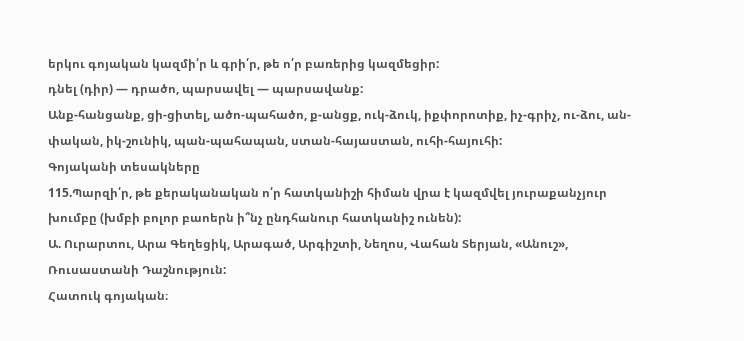երկու գոյական կազմի՛ր և գրի՛ր, թե ո՛ր բառերից կազմեցիր:
դնել (դիր) — դրածո, պարսավել — պարսավանք:
Անք-հանցանք, ցի-ցիտել, ածո-պահածո, ք-անցք, ուկ-ձուկ, իքփորոտիք, իչ-գրիչ, ու-ձու, ան-փական, իկ-շունիկ, պան-պահապան, ստան-հայաստան, ուհի-հայուհի:
Գոյականի տեսակները
115.Պարզի՛ր, թե քերականական ո՛ր հատկանիշի հիման վրա է կազմվել յուրաքանչյուր խումբը (խմբի բոլոր բաոերն ի՞նչ ընդհանուր հատկանիշ ունեն):
Ա. Ուրարտու, Արա Գեղեցիկ, Արագած, Արգիշտի, Նեղոս, Վահան Տերյան, «Անուշ», Ռուսաստանի Դաշնություն:
Հատուկ գոյական։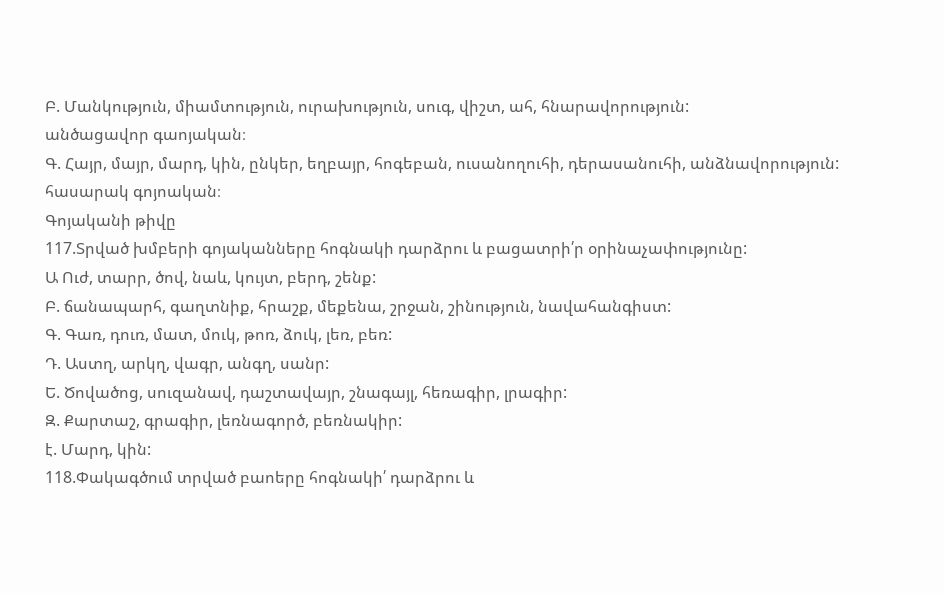Բ. Մանկություն, միամտություն, ուրախություն, սուգ, վիշտ, ահ, հնարավորություն:
անծացավոր գաոյական։
Գ. Հայր, մայր, մարդ, կին, ընկեր, եղբայր, հոգեբան, ուսանողուհի, դերասանուհի, անձնավորություն:
հասարակ գոյոական։
Գոյականի թիվը
117.Տրված խմբերի գոյականները հոգնակի դարձրու և բացատրի՛ր օրինաչափությունը:
Ա Ուժ, տարր, ծով, նաև, կույտ, բերդ, շենք:
Բ. ճանապարհ, գաղտնիք, հրաշք, մեքենա, շրջան, շինություն, նավահանգիստ:
Գ. Գառ, դուռ, մատ, մուկ, թոռ, ձուկ, լեռ, բեռ:
Դ. Աստղ, արկղ, վագր, անգղ, սանր:
Ե. Ծովածոց, սուզանավ, դաշտավայր, շնագայլ, հեռագիր, լրագիր:
Զ. Քարտաշ, գրագիր, լեռնագործ, բեռնակիր:
է. Մարդ, կին:
118.Փակագծում տրված բաոերը հոգնակի՛ դարձրու և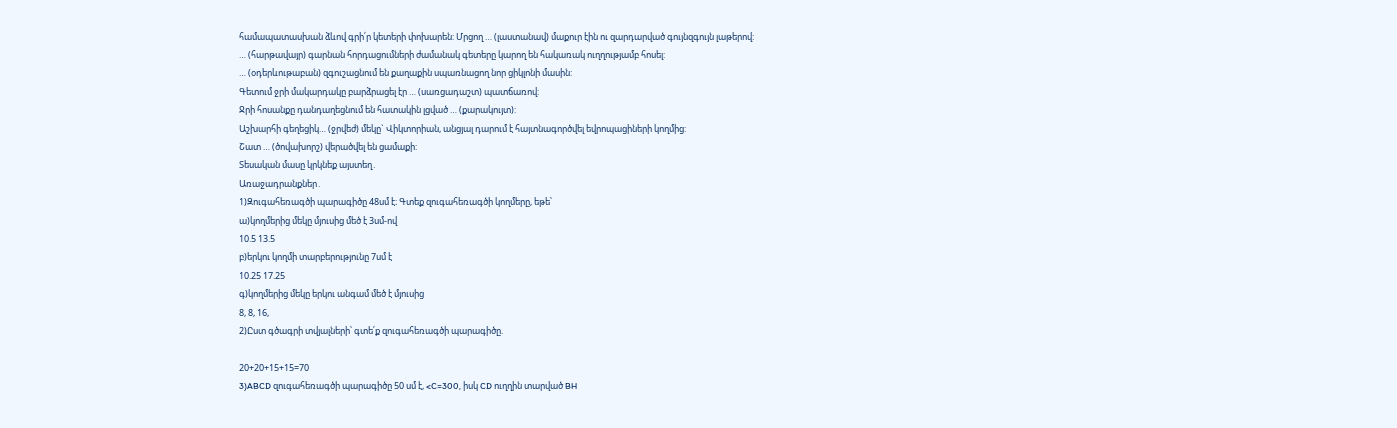համապատասխան ձևով գրի՛ր կետերի փոխարեն: Մրցող … (լաստանավ) մաքուր էին ու զարդարված գույնզգույն լաթերով:
… (հարթավայր) գարնան հորդացումների ժամանակ գետերը կարող են հակառակ ուղղությամբ հոսել:
… (օդերևութաբան) զգուշացնում են քաղաքին սպառնացող նոր ցիկլոնի մասին:
Գետում ջրի մակարդակը բարձրացել էր … (սառցադաշտ) պատճառով:
Ջրի հոսանքը դանդաղեցնում են հատակին լցված … (քարակույտ):
Աշխարհի գեղեցիկ… (ջրվեժ) մեկը` Վիկտորիան, անցյալ դարում է հայտնագործվել եվրոպացիների կողմից:
Շատ … (ծովախորշ) վերածվել են ցամաքի:
Տեսական մասը կրկնեք այստեղ․
Առաջադրանքներ․
1)Զուգահեռագծի պարագիծը 48սմ է։ Գտեք զուգահեռագծի կողմերը, եթե՝
ա)կողմերից մեկը մյուսից մեծ է 3սմ-ով
10.5 13.5
բ)երկու կողմի տարբերությունը 7սմ է
10.25 17.25
գ)կողմերից մեկը երկու անգամ մեծ է մյուսից
8, 8, 16,
2)Ըստ գծագրի տվյալների՝ գտե՛ք զուգահեռագծի պարագիծը.

20+20+15+15=70
3)ABCD զուգահեռագծի պարագիծը 50 սմ է, <C=300, իսկ CD ուղղին տարված BH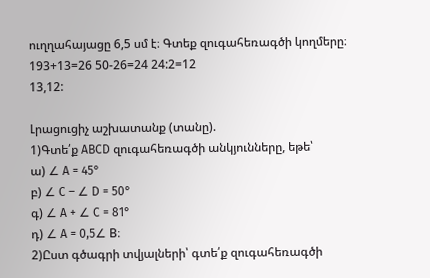ուղղահայացը 6,5 սմ է։ Գտեք զուգահեռագծի կողմերը։
193+13=26 50-26=24 24:2=12
13,12:

Լրացուցիչ աշխատանք (տանը).
1)Գտե՛ք ABCD զուգահեռագծի անկյունները, եթե՝
ա) ∠ A = 45°
բ) ∠ C – ∠ D = 50°
գ) ∠ A + ∠ C = 81°
դ) ∠ A = 0,5∠ B։
2)Ըստ գծագրի տվյալների՝ գտե՛ք զուգահեռագծի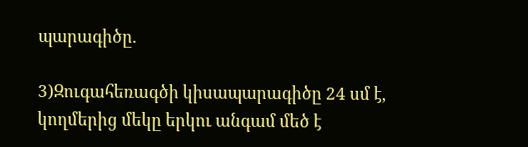պարագիծը.

3)Զուգահեռագծի կիսապարագիծը 24 սմ է, կողմերից մեկը երկու անգամ մեծ է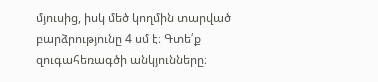մյուսից, իսկ մեծ կողմին տարված բարձրությունը 4 սմ է։ Գտե՛ք զուգահեռագծի անկյունները։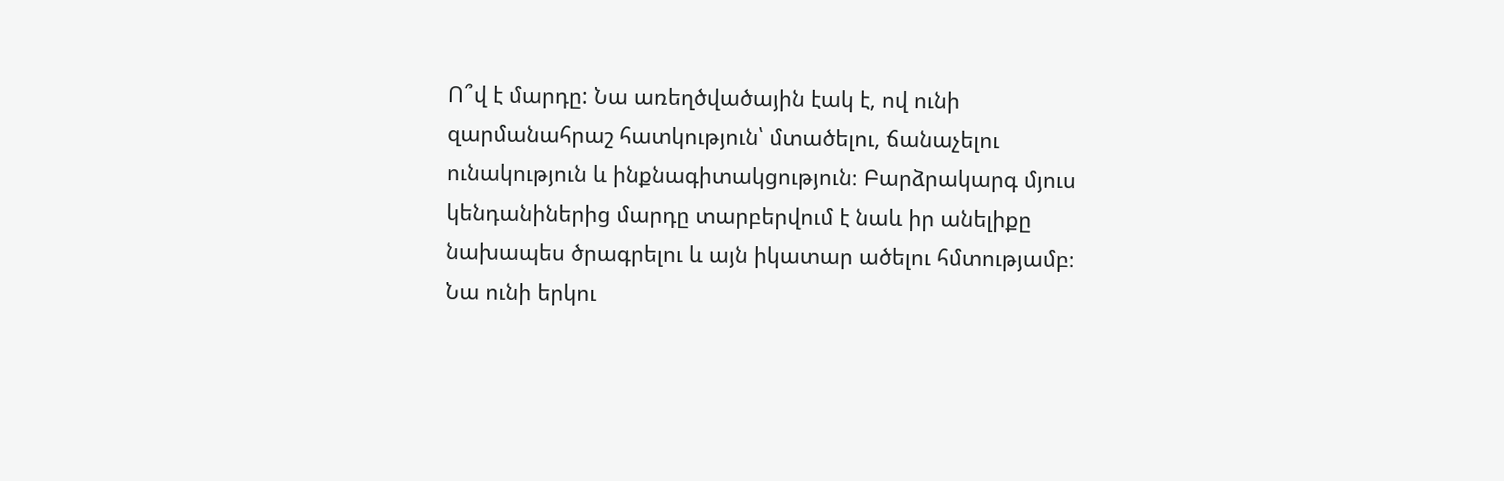Ո՞վ է մարդը: Նա առեղծվածային էակ է, ով ունի զարմանահրաշ հատկություն՝ մտածելու, ճանաչելու ունակություն և ինքնագիտակցություն։ Բարձրակարգ մյուս կենդանիներից մարդը տարբերվում է նաև իր անելիքը նախապես ծրագրելու և այն իկատար ածելու հմտությամբ։ Նա ունի երկու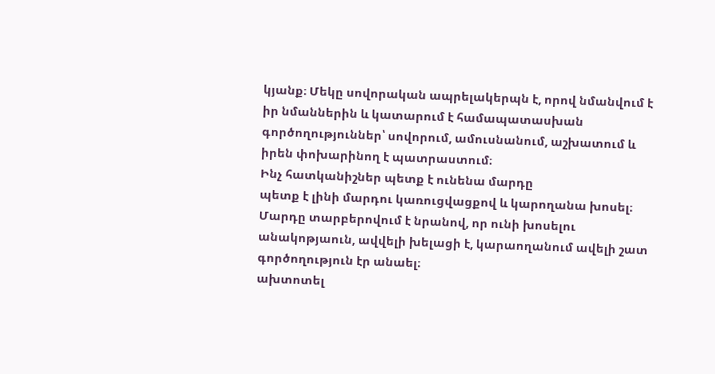կյանք։ Մեկը սովորական ապրելակերպն է, որով նմանվում է իր նմաններին և կատարում է համապատասխան գործողություններ՝ սովորում, ամուսնանում, աշխատում և իրեն փոխարինող է պատրաստում։
Ինչ հատկանիշներ պետք է ունենա մարդը
պետք է լինի մարդու կառուցվացքով և կարողանա խոսել։
Մարդը տարբերովում է նրանով, որ ունի խոսելու անակոթյաուն, ավվելի խելացի է, կարաողանում ավելի շատ գործողություն էր անաել։
ախտոտել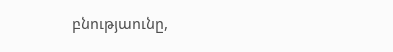բնությաունը,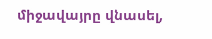միջավայրը վնասել,